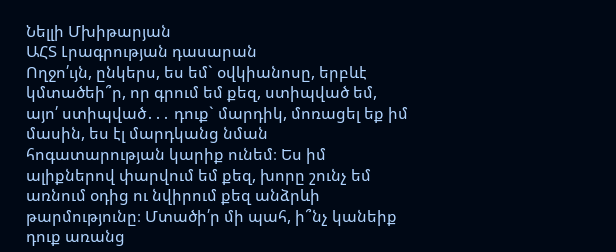Նելլի Մխիթարյան
ԱՀՏ Լրագրության դասարան
Ողջո՛ւյն, ընկերս, ես եմ` օվկիանոսը, երբևէ կմտածեի՞ր, որ գրում եմ քեզ, ստիպված եմ, այո՛ ստիպված․․․ դուք` մարդիկ, մոռացել եք իմ մասին, ես էլ մարդկանց նման հոգատարության կարիք ունեմ։ Ես իմ ալիքներով փարվում եմ քեզ, խորը շունչ եմ առնում օդից ու նվիրում քեզ անձրևի թարմությունը։ Մտածի՛ր մի պահ, ի՞նչ կանեիք դուք առանց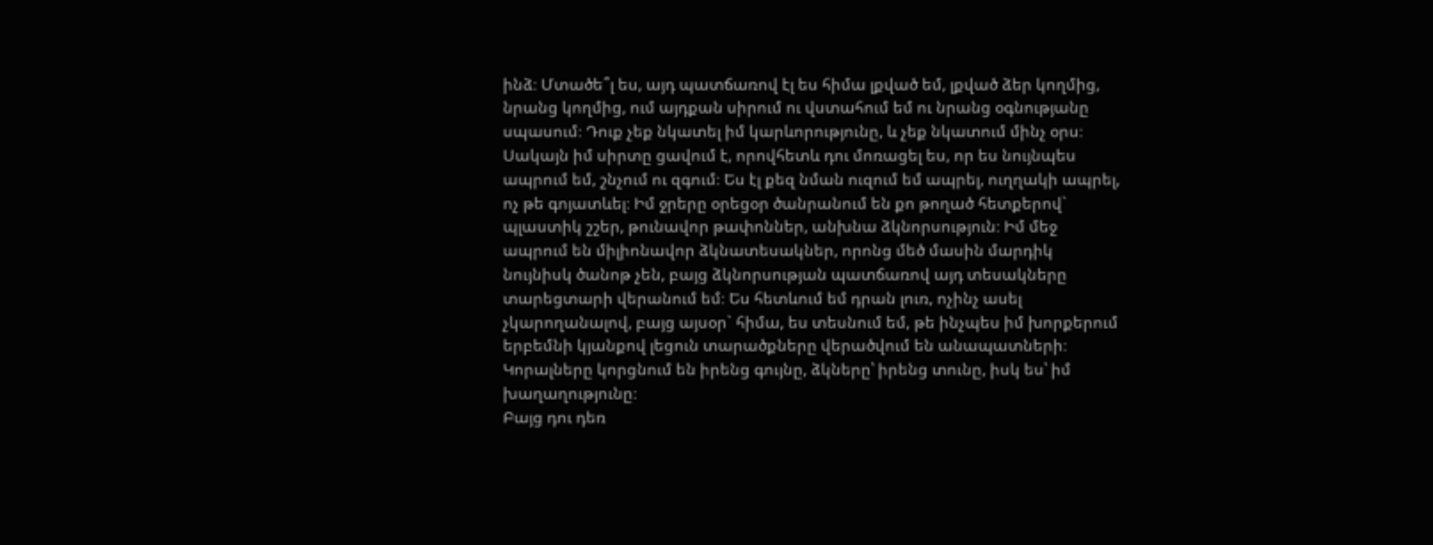ինձ։ Մտածե՞լ ես, այդ պատճառով էլ ես հիմա լքված եմ, լքված ձեր կողմից, նրանց կողմից, ում այդքան սիրում ու վստահում եմ ու նրանց օգնությանը սպասում։ Դուք չեք նկատել իմ կարևորությունը, և չեք նկատում մինչ օրս։ Սակայն իմ սիրտը ցավում է, որովհետև դու մոռացել ես, որ ես նույնպես ապրում եմ, շնչում ու զգում։ Ես էլ քեզ նման ուզում եմ ապրել, ուղղակի ապրել, ոչ թե գոյատևել։ Իմ ջրերը օրեցօր ծանրանում են քո թողած հետքերով` պլաստիկ շշեր, թունավոր թափոններ, անխնա ձկնորսություն։ Իմ մեջ ապրում են միլիոնավոր ձկնատեսակներ, որոնց մեծ մասին մարդիկ նույնիսկ ծանոթ չեն, բայց ձկնորսության պատճառով այդ տեսակները տարեցտարի վերանում եմ։ Ես հետևում եմ դրան լուռ, ոչինչ ասել չկարողանալով, բայց այսօր` հիմա, ես տեսնում եմ, թե ինչպես իմ խորքերում երբեմնի կյանքով լեցուն տարածքները վերածվում են անապատների։
Կորալները կորցնում են իրենց գույնը, ձկները՝ իրենց տունը, իսկ ես՝ իմ խաղաղությունը։
Բայց դու դեռ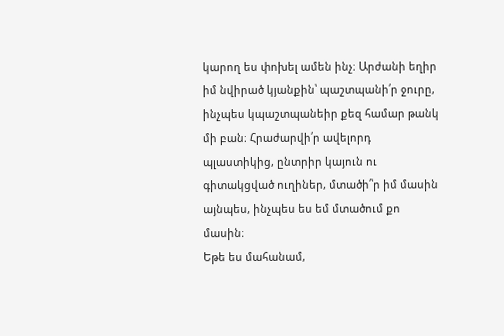կարող ես փոխել ամեն ինչ։ Արժանի եղիր իմ նվիրած կյանքին՝ պաշտպանի՛ր ջուրը, ինչպես կպաշտպանեիր քեզ համար թանկ մի բան։ Հրաժարվի՛ր ավելորդ պլաստիկից, ընտրիր կայուն ու գիտակցված ուղիներ, մտածի՛՝ր իմ մասին այնպես, ինչպես ես եմ մտածում քո մասին։
Եթե ես մահանամ,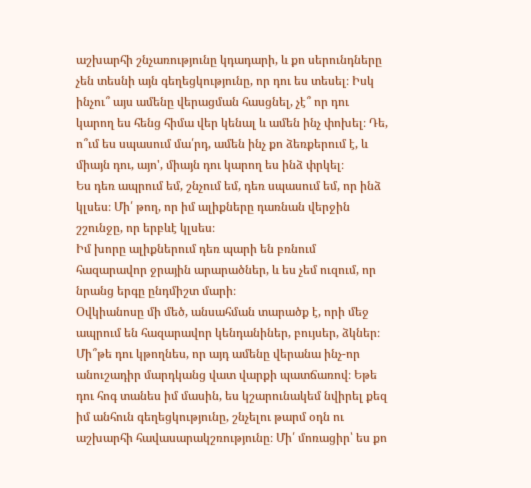աշխարհի շնչառությունը կդադարի, և քո սերունդները չեն տեսնի այն գեղեցկությունը, որ դու ես տեսել։ Իսկ ինչու՞ այս ամենը վերացման հասցնել, չէ՞ որ դու կարող ես հենց հիմա վեր կենալ և ամեն ինչ փոխել։ Դե, ո՞ւմ ես սպասում մա՛րդ, ամեն ինչ քո ձեռքերում է, և միայն դու, այո', միայն դու կարող ես ինձ փրկել։
Ես դեռ ապրում եմ, շնչում եմ, դեռ սպասում եմ, որ ինձ կլսես։ Մի՛ թող, որ իմ ալիքները դառնան վերջին շշունջը, որ երբևէ կլսես։
Իմ խորը ալիքներում դեռ պարի են բռնում հազարավոր ջրային արարածներ, և ես չեմ ուզում, որ նրանց երգը ընդմիշտ մարի։
Օվկիանոսը մի մեծ, անսահման տարածք է, որի մեջ ապրում են հազարավոր կենդանիներ, բույսեր, ձկներ։ Մի՞թե դու կթողնես, որ այդ ամենը վերանա ինչ-որ անուշադիր մարդկանց վատ վարքի պատճառով։ Եթե դու հոգ տանես իմ մասին, ես կշարունակեմ նվիրել քեզ իմ անհուն գեղեցկությունը, շնչելու թարմ օդն ու աշխարհի հավասարակշռությունը։ Մի՛ մոռացիր՝ ես քո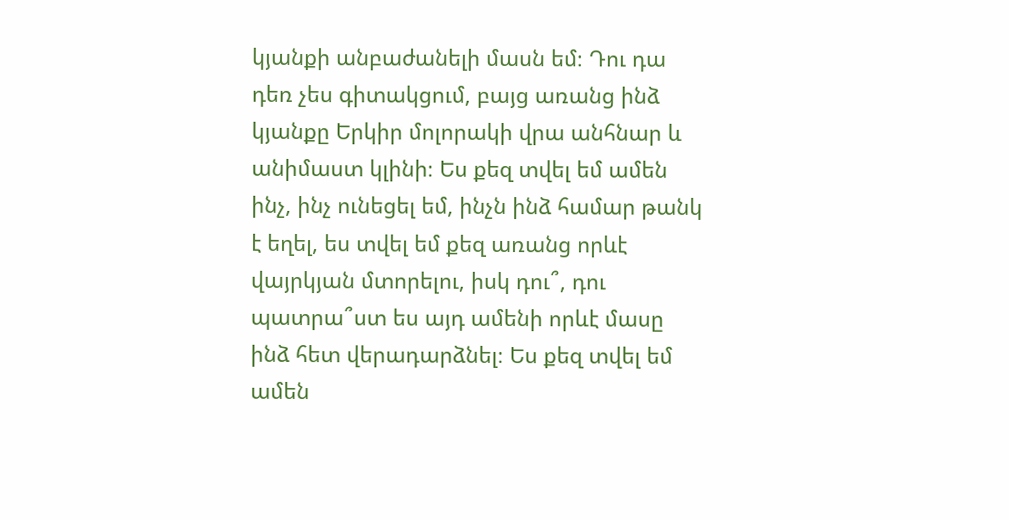կյանքի անբաժանելի մասն եմ։ Դու դա դեռ չես գիտակցում, բայց առանց ինձ կյանքը Երկիր մոլորակի վրա անհնար և անիմաստ կլինի։ Ես քեզ տվել եմ ամեն ինչ, ինչ ունեցել եմ, ինչն ինձ համար թանկ է եղել, ես տվել եմ քեզ առանց որևէ վայրկյան մտորելու, իսկ դու՞, դու պատրա՞ստ ես այդ ամենի որևէ մասը ինձ հետ վերադարձնել։ Ես քեզ տվել եմ ամեն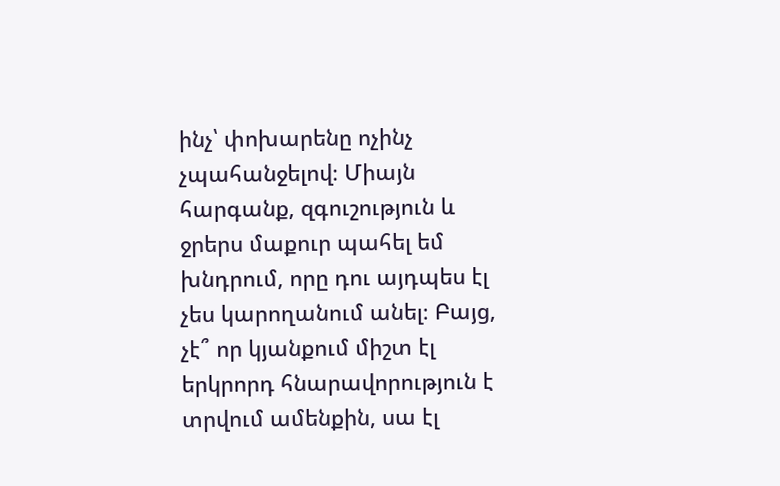ինչ՝ փոխարենը ոչինչ չպահանջելով։ Միայն հարգանք, զգուշություն և ջրերս մաքուր պահել եմ խնդրում, որը դու այդպես էլ չես կարողանում անել։ Բայց, չէ՞ որ կյանքում միշտ էլ երկրորդ հնարավորություն է տրվում ամենքին, սա էլ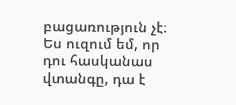բացառություն չէ։ Ես ուզում եմ, որ դու հասկանաս վտանգը, դա է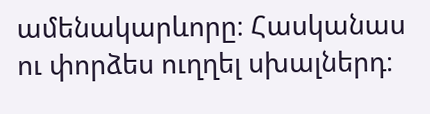ամենակարևորը։ Հասկանաս ու փորձես ուղղել սխալներդ։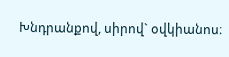Խնդրանքով, սիրով` օվկիանոս։